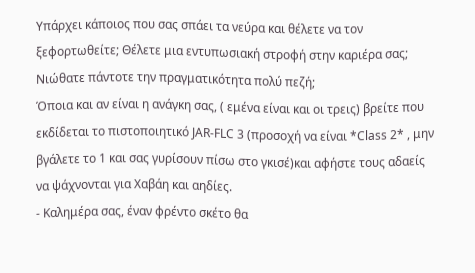Υπάρχει κάποιος που σας σπάει τα νεύρα και θέλετε να τον ξεφορτωθείτε; Θέλετε μια εντυπωσιακή στροφή στην καριέρα σας; Νιώθατε πάντοτε την πραγματικότητα πολύ πεζή;
Όποια και αν είναι η ανάγκη σας, ( εμένα είναι και οι τρεις) βρείτε που εκδίδεται το πιστοποιητικό JAR-FLC 3 (προσοχή να είναι *Class 2* , μην βγάλετε το 1 και σας γυρίσουν πίσω στο γκισέ)και αφήστε τους αδαείς να ψάχνονται για Χαβάη και αηδίες.
- Καλημέρα σας, έναν φρέντο σκέτο θα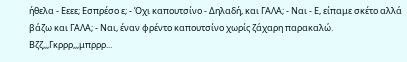ήθελα - Εεεε; Εσπρέσο ε; - Όχι καπουτσίνο - Δηλαδή, και ΓΑΛΑ; - Ναι - Ε, είπαμε σκέτο αλλά βάζω και ΓΑΛΑ; - Ναι, έναν φρέντο καπουτσίνο χωρίς ζάχαρη παρακαλώ.
Βζζ,,,Γκρρρ,,,μπρρρ...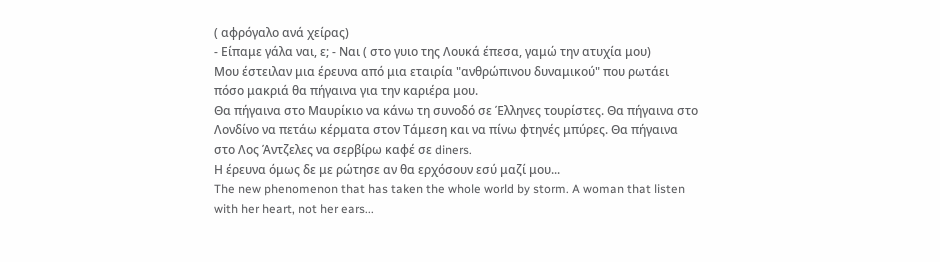( αφρόγαλο ανά χείρας)
- Είπαμε γάλα ναι, ε; - Ναι ( στο γυιο της Λουκά έπεσα, γαμώ την ατυχία μου)
Μου έστειλαν μια έρευνα από μια εταιρία "ανθρώπινου δυναμικού" που ρωτάει πόσο μακριά θα πήγαινα για την καριέρα μου.
Θα πήγαινα στο Μαυρίκιο να κάνω τη συνοδό σε Έλληνες τουρίστες. Θα πήγαινα στο Λονδίνο να πετάω κέρματα στον Τάμεση και να πίνω φτηνές μπύρες. Θα πήγαινα στο Λος Άντζελες να σερβίρω καφέ σε diners.
Η έρευνα όμως δε με ρώτησε αν θα ερχόσουν εσύ μαζί μου...
The new phenomenon that has taken the whole world by storm. A woman that listen with her heart, not her ears...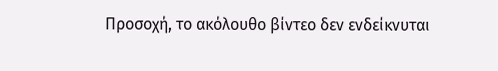Προσοχή, το ακόλουθο βίντεο δεν ενδείκνυται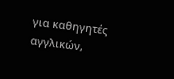για καθηγητές αγγλικών,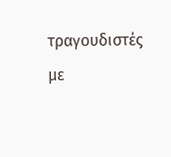τραγουδιστές με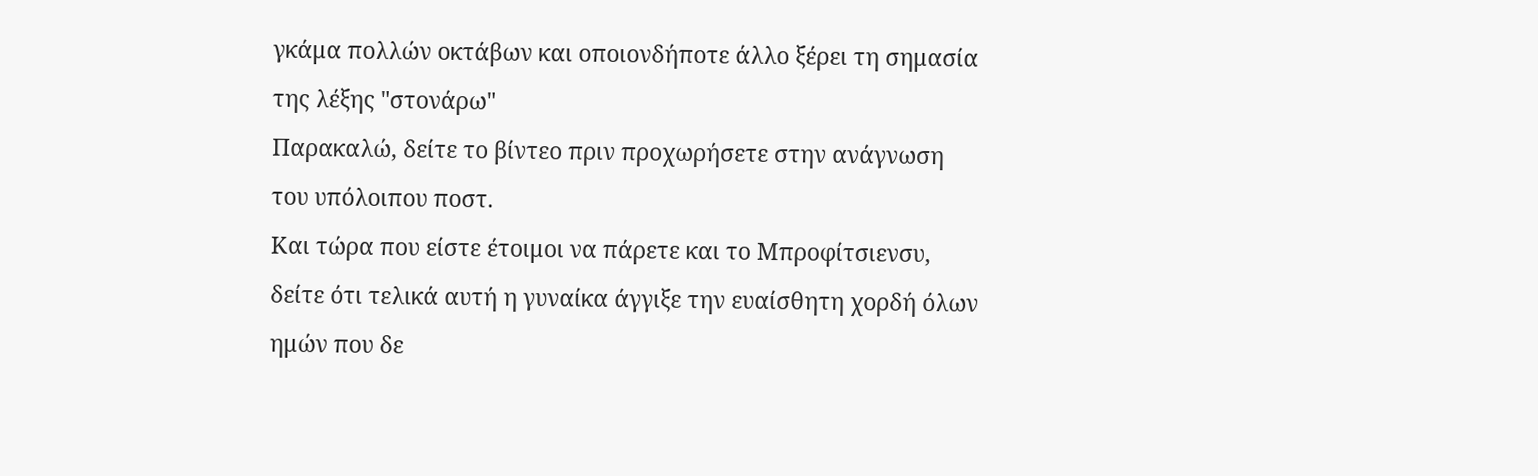γκάμα πολλών οκτάβων και οποιονδήποτε άλλο ξέρει τη σημασία της λέξης "στονάρω"
Παρακαλώ, δείτε το βίντεο πριν προχωρήσετε στην ανάγνωση του υπόλοιπου ποστ.
Και τώρα που είστε έτοιμοι να πάρετε και το Μπροφίτσιενσυ, δείτε ότι τελικά αυτή η γυναίκα άγγιξε την ευαίσθητη χορδή όλων ημών που δε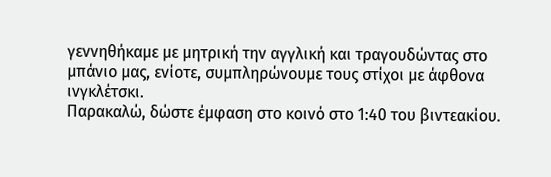γεννηθήκαμε με μητρική την αγγλική και τραγουδώντας στο μπάνιο μας, ενίοτε, συμπληρώνουμε τους στίχοι με άφθονα ινγκλέτσκι.
Παρακαλώ, δώστε έμφαση στο κοινό στο 1:40 του βιντεακίου.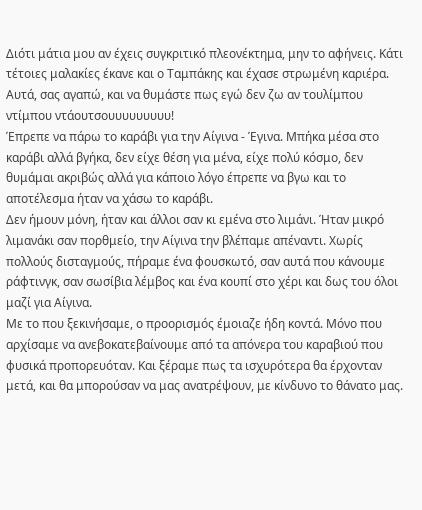Διότι μάτια μου αν έχεις συγκριτικό πλεονέκτημα, μην το αφήνεις. Κάτι τέτοιες μαλακίες έκανε και ο Ταμπάκης και έχασε στρωμένη καριέρα.
Αυτά, σας αγαπώ, και να θυμάστε πως εγώ δεν ζω αν τουλίμπου ντίμπου ντάουτσουυυυυυυυυ!
Έπρεπε να πάρω το καράβι για την Αίγινα - Έγινα. Μπήκα μέσα στο καράβι αλλά βγήκα, δεν είχε θέση για μένα, είχε πολύ κόσμο, δεν θυμάμαι ακριβώς αλλά για κάποιο λόγο έπρεπε να βγω και το αποτέλεσμα ήταν να χάσω το καράβι.
Δεν ήμουν μόνη, ήταν και άλλοι σαν κι εμένα στο λιμάνι. Ήταν μικρό λιμανάκι σαν πορθμείο, την Αίγινα την βλέπαμε απέναντι. Χωρίς πολλούς δισταγμούς, πήραμε ένα φουσκωτό, σαν αυτά που κάνουμε ράφτινγκ, σαν σωσίβια λέμβος και ένα κουπί στο χέρι και δως του όλοι μαζί για Αίγινα.
Με το που ξεκινήσαμε, ο προορισμός έμοιαζε ήδη κοντά. Μόνο που αρχίσαμε να ανεβοκατεβαίνουμε από τα απόνερα του καραβιού που φυσικά προπορευόταν. Και ξέραμε πως τα ισχυρότερα θα έρχονταν μετά, και θα μπορούσαν να μας ανατρέψουν, με κίνδυνο το θάνατο μας.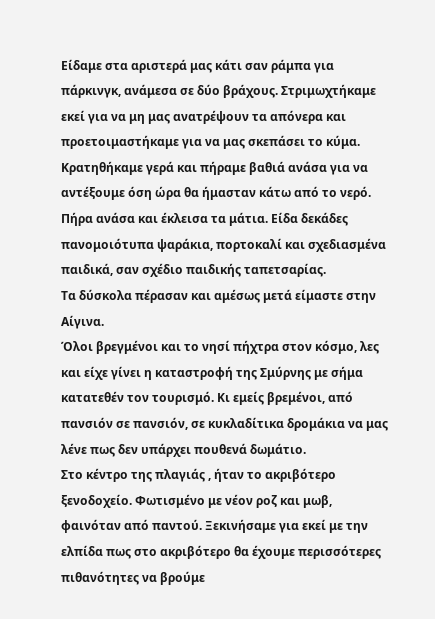Είδαμε στα αριστερά μας κάτι σαν ράμπα για πάρκινγκ, ανάμεσα σε δύο βράχους. Στριμωχτήκαμε εκεί για να μη μας ανατρέψουν τα απόνερα και προετοιμαστήκαμε για να μας σκεπάσει το κύμα. Κρατηθήκαμε γερά και πήραμε βαθιά ανάσα για να αντέξουμε όση ώρα θα ήμασταν κάτω από το νερό.
Πήρα ανάσα και έκλεισα τα μάτια. Είδα δεκάδες πανομοιότυπα ψαράκια, πορτοκαλί και σχεδιασμένα παιδικά, σαν σχέδιο παιδικής ταπετσαρίας.
Τα δύσκολα πέρασαν και αμέσως μετά είμαστε στην Αίγινα.
Όλοι βρεγμένοι και το νησί πήχτρα στον κόσμο, λες και είχε γίνει η καταστροφή της Σμύρνης με σήμα κατατεθέν τον τουρισμό. Κι εμείς βρεμένοι, από πανσιόν σε πανσιόν, σε κυκλαδίτικα δρομάκια να μας λένε πως δεν υπάρχει πουθενά δωμάτιο.
Στο κέντρο της πλαγιάς , ήταν το ακριβότερο ξενοδοχείο. Φωτισμένο με νέον ροζ και μωβ, φαινόταν από παντού. Ξεκινήσαμε για εκεί με την ελπίδα πως στο ακριβότερο θα έχουμε περισσότερες πιθανότητες να βρούμε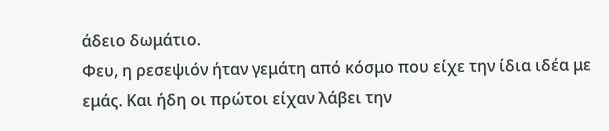άδειο δωμάτιο.
Φευ, η ρεσεψιόν ήταν γεμάτη από κόσμο που είχε την ίδια ιδέα με εμάς. Και ήδη οι πρώτοι είχαν λάβει την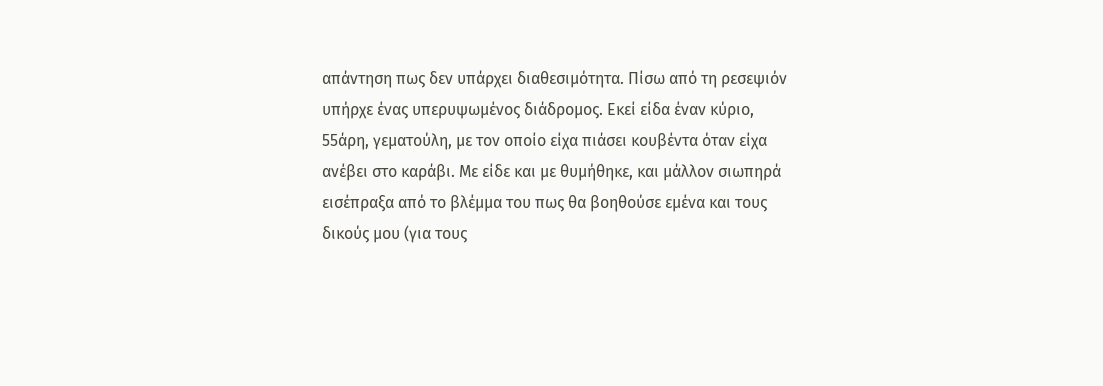απάντηση πως δεν υπάρχει διαθεσιμότητα. Πίσω από τη ρεσεψιόν υπήρχε ένας υπερυψωμένος διάδρομος. Εκεί είδα έναν κύριο, 55άρη, γεματούλη, με τον οποίο είχα πιάσει κουβέντα όταν είχα ανέβει στο καράβι. Με είδε και με θυμήθηκε, και μάλλον σιωπηρά εισέπραξα από το βλέμμα του πως θα βοηθούσε εμένα και τους δικούς μου (για τους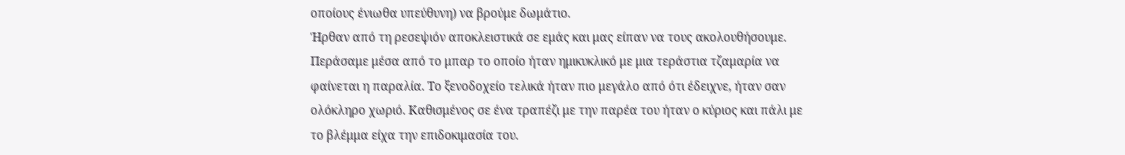οποίους ένιωθα υπεύθυνη) να βρούμε δωμάτιο.
Ήρθαν από τη ρεσεψιόν αποκλειστικά σε εμάς και μας είπαν να τους ακολουθήσουμε. Περάσαμε μέσα από το μπαρ το οποίο ήταν ημικυκλικό με μια τεράστια τζαμαρία να φαίνεται η παραλία. Το ξενοδοχείο τελικά ήταν πιο μεγάλο από ότι έδειχνε, ήταν σαν ολόκληρο χωριό. Καθισμένος σε ένα τραπέζι με την παρέα του ήταν ο κύριος και πάλι με το βλέμμα είχα την επιδοκιμασία του.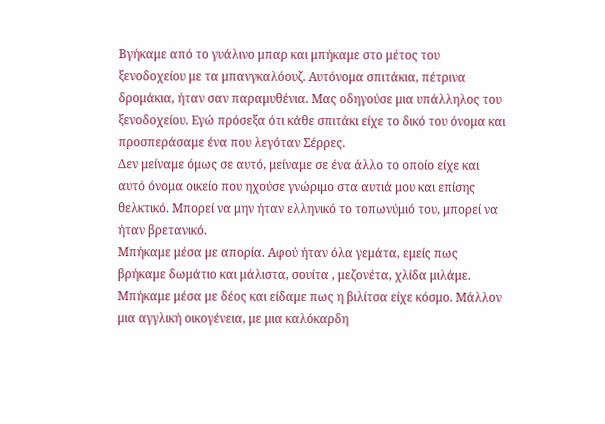Βγήκαμε από το γυάλινο μπαρ και μπήκαμε στο μέτος του ξενοδοχείου με τα μπανγκαλόουζ. Αυτόνομα σπιτάκια, πέτρινα δρομάκια, ήταν σαν παραμυθένια. Μας οδηγούσε μια υπάλληλος του ξενοδοχείου. Εγώ πρόσεξα ότι κάθε σπιτάκι είχε το δικό του όνομα και προσπεράσαμε ένα που λεγόταν Σέρρες.
Δεν μείναμε όμως σε αυτό, μείναμε σε ένα άλλο το οποίο είχε και αυτό όνομα οικείο που ηχούσε γνώριμο στα αυτιά μου και επίσης θελκτικό. Μπορεί να μην ήταν ελληνικό το τοπωνύμιό του, μπορεί να ήταν βρετανικό.
Μπήκαμε μέσα με απορία. Αφού ήταν όλα γεμάτα, εμείς πως βρήκαμε δωμάτιο και μάλιστα, σουίτα , μεζονέτα, χλίδα μιλάμε. Μπήκαμε μέσα με δέος και είδαμε πως η βιλίτσα είχε κόσμο. Μάλλον μια αγγλική οικογένεια, με μια καλόκαρδη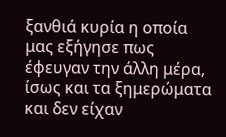ξανθιά κυρία η οποία μας εξήγησε πως έφευγαν την άλλη μέρα, ίσως και τα ξημερώματα και δεν είχαν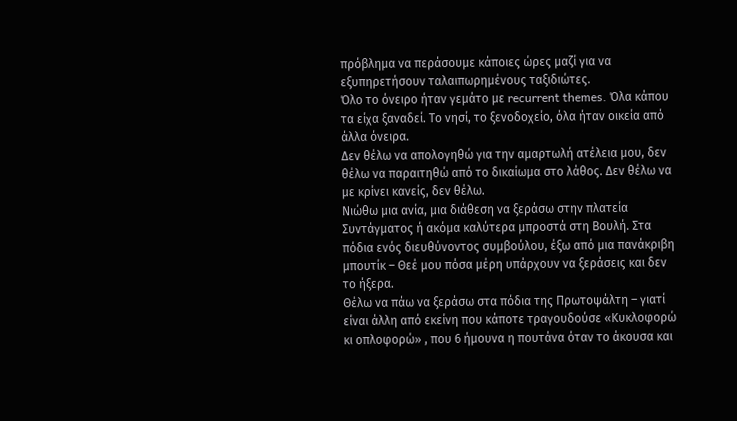πρόβλημα να περάσουμε κάποιες ώρες μαζί για να εξυπηρετήσουν ταλαιπωρημένους ταξιδιώτες.
Όλο το όνειρο ήταν γεμάτο με recurrent themes. Όλα κάπου τα είχα ξαναδεί. Το νησί, το ξενοδοχείο, όλα ήταν οικεία από άλλα όνειρα.
Δεν θέλω να απολογηθώ για την αμαρτωλή ατέλεια μου, δεν θέλω να παραιτηθώ από το δικαίωμα στο λάθος. Δεν θέλω να με κρίνει κανείς, δεν θέλω.
Νιώθω μια ανία, μια διάθεση να ξεράσω στην πλατεία Συντάγματος ή ακόμα καλύτερα μπροστά στη Βουλή. Στα πόδια ενός διευθύνοντος συμβούλου, έξω από μια πανάκριβη μπουτίκ – Θεέ μου πόσα μέρη υπάρχουν να ξεράσεις και δεν το ήξερα.
Θέλω να πάω να ξεράσω στα πόδια της Πρωτοψάλτη – γιατί είναι άλλη από εκείνη που κάποτε τραγουδούσε «Κυκλοφορώ κι οπλοφορώ» , που 6 ήμουνα η πουτάνα όταν το άκουσα και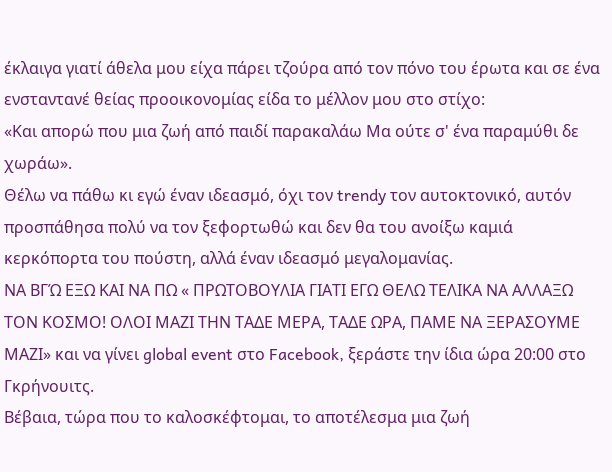έκλαιγα γιατί άθελα μου είχα πάρει τζούρα από τον πόνο του έρωτα και σε ένα ενσταντανέ θείας προοικονομίας είδα το μέλλον μου στο στίχο:
«Και απορώ που μια ζωή από παιδί παρακαλάω Μα ούτε σ' ένα παραμύθι δε χωράω».
Θέλω να πάθω κι εγώ έναν ιδεασμό, όχι τον trendy τον αυτοκτονικό, αυτόν προσπάθησα πολύ να τον ξεφορτωθώ και δεν θα του ανοίξω καμιά κερκόπορτα του πούστη, αλλά έναν ιδεασμό μεγαλομανίας.
ΝΑ ΒΓΏ ΕΞΩ ΚΑΙ ΝΑ ΠΩ « ΠΡΩΤΟΒΟΥΛΙΑ ΓΙΑΤΙ ΕΓΩ ΘΕΛΩ ΤΕΛΙΚΑ ΝΑ ΑΛΛΑΞΩ ΤΟΝ ΚΟΣΜΟ! ΟΛΟΙ ΜΑΖΙ ΤΗΝ ΤΑΔΕ ΜΕΡΑ, ΤΑΔΕ ΩΡΑ, ΠΑΜΕ ΝΑ ΞΕΡΑΣΟΥΜΕ ΜΑΖΙ» και να γίνει global event στο Facebook, ξεράστε την ίδια ώρα 20:00 στο Γκρήνουιτς.
Βέβαια, τώρα που το καλοσκέφτομαι, το αποτέλεσμα μια ζωή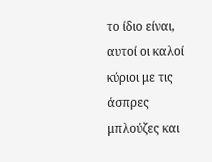το ίδιο είναι, αυτοί οι καλοί κύριοι με τις άσπρες μπλούζες και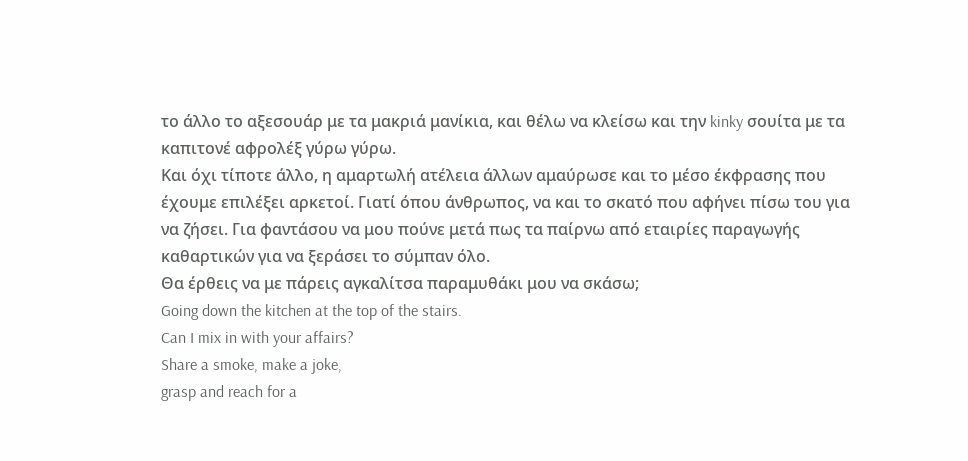το άλλο το αξεσουάρ με τα μακριά μανίκια, και θέλω να κλείσω και την kinky σουίτα με τα καπιτονέ αφρολέξ γύρω γύρω.
Και όχι τίποτε άλλο, η αμαρτωλή ατέλεια άλλων αμαύρωσε και το μέσο έκφρασης που έχουμε επιλέξει αρκετοί. Γιατί όπου άνθρωπος, να και το σκατό που αφήνει πίσω του για να ζήσει. Για φαντάσου να μου πούνε μετά πως τα παίρνω από εταιρίες παραγωγής καθαρτικών για να ξεράσει το σύμπαν όλο.
Θα έρθεις να με πάρεις αγκαλίτσα παραμυθάκι μου να σκάσω;
Going down the kitchen at the top of the stairs.
Can I mix in with your affairs?
Share a smoke, make a joke,
grasp and reach for a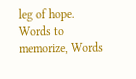leg of hope.
Words to memorize, Words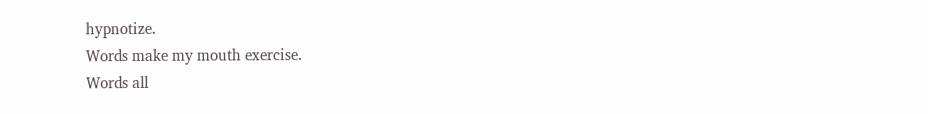hypnotize.
Words make my mouth exercise.
Words all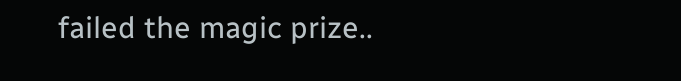failed the magic prize..